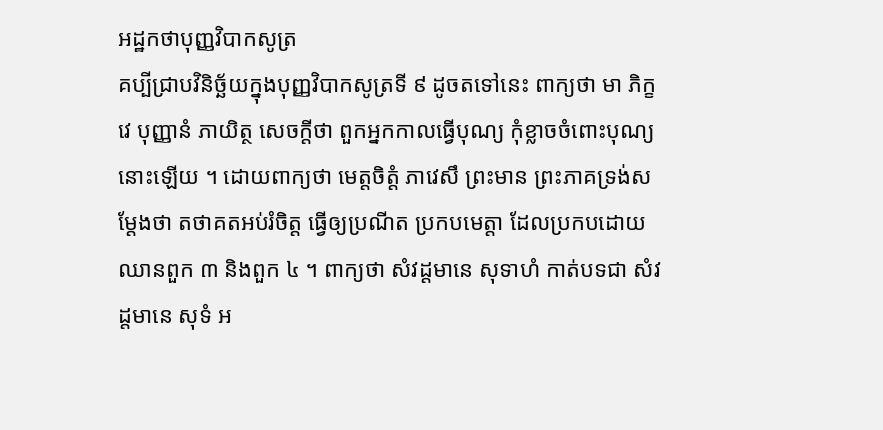អដ្ឋកថាបុញ្ញវិបាកសូត្រ
គប្បីជ្រាបវិនិច្ឆ័យក្នុងបុញ្ញវិបាកសូត្រទី ៩ ដូចតទៅនេះ ពាក្យថា មា ភិក្ខវេ បុញ្ញានំ ភាយិត្ថ សេចក្តីថា ពួកអ្នកកាលធ្វើបុណ្យ កុំខ្លាចចំពោះបុណ្យនោះឡើយ ។ ដោយពាក្យថា មេត្តចិត្តំ ភាវេសឹ ព្រះមាន ព្រះភាគទ្រង់សម្តែងថា តថាគតអប់រំចិត្ត ធ្វើឲ្យប្រណីត ប្រកបមេត្តា ដែលប្រកបដោយឈានពួក ៣ និងពួក ៤ ។ ពាក្យថា សំវដ្តមានេ សុទាហំ កាត់បទជា សំវដ្តមានេ សុទំ អ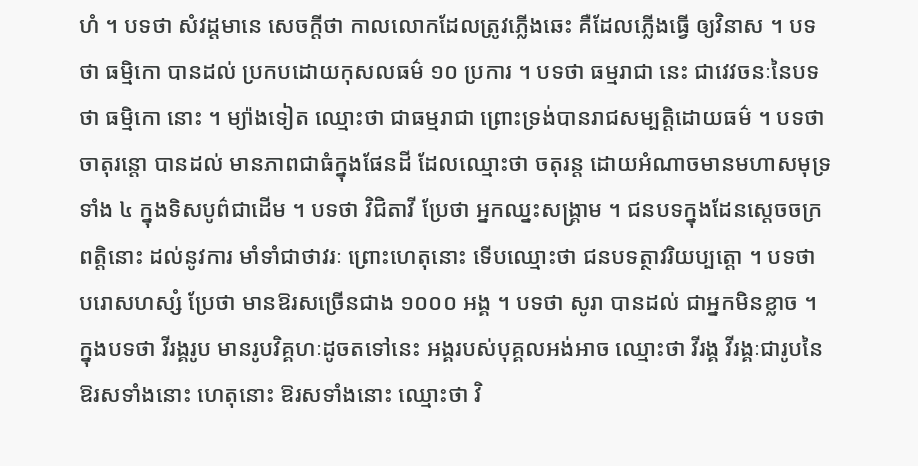ហំ ។ បទថា សំវដ្តមានេ សេចក្តីថា កាលលោកដែលត្រូវភ្លើងឆេះ គឺដែលភ្លើងធ្វើ ឲ្យវិនាស ។ បទថា ធម្មិកោ បានដល់ ប្រកបដោយកុសលធម៌ ១០ ប្រការ ។ បទថា ធម្មរាជា នេះ ជាវេវចនៈនៃបទថា ធម្មិកោ នោះ ។ ម្យ៉ាងទៀត ឈ្មោះថា ជាធម្មរាជា ព្រោះទ្រង់បានរាជសម្បត្តិដោយធម៌ ។ បទថា ចាតុរន្តោ បានដល់ មានភាពជាធំក្នុងផែនដី ដែលឈ្មោះថា ចតុរន្ត ដោយអំណាចមានមហាសមុទ្រទាំង ៤ ក្នុងទិសបូព៌ជាដើម ។ បទថា វិជិតាវី ប្រែថា អ្នកឈ្នះសង្រ្គាម ។ ជនបទក្នុងដែនស្តេចចក្រពត្តិនោះ ដល់នូវការ មាំទាំជាថាវរៈ ព្រោះហេតុនោះ ទើបឈ្មោះថា ជនបទត្ថាវរិយប្បត្តោ ។ បទថា បរោសហស្សំ ប្រែថា មានឱរសច្រើនជាង ១០០០ អង្គ ។ បទថា សូរា បានដល់ ជាអ្នកមិនខ្លាច ។ ក្នុងបទថា វីរង្គរូប មានរូបវិគ្គហៈដូចតទៅនេះ អង្គរបស់បុគ្គលអង់អាច ឈ្មោះថា វីរង្គ វីរង្គៈជារូបនៃ ឱរសទាំងនោះ ហេតុនោះ ឱរសទាំងនោះ ឈ្មោះថា វិ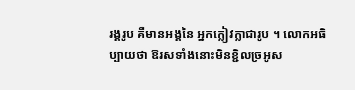រង្គរូប គឺមានអង្គនៃ អ្នកក្លៀវក្លាជារូប ។ លោកអធិប្បាយថា ឱរសទាំងនោះមិនខ្ជិលច្រអូស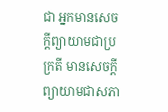ជា អ្នកមានសេចក្តីព្យាយាមជាប្រក្រតី មានសេចក្តីព្យាយាមជាសភា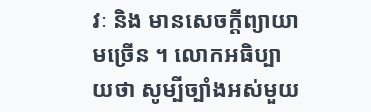វៈ និង មានសេចក្តីព្យាយាមច្រើន ។ លោកអធិប្បាយថា សូម្បីច្បាំងអស់មួយ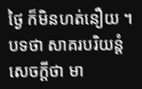ថ្ងៃ ក៏មិនហត់នឿយ ។ បទថា សាគរបរិយន្តំ សេចក្តីថា មា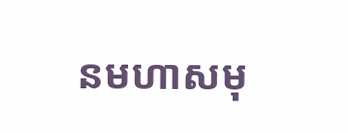នមហាសមុ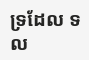ទ្រដែល ទល